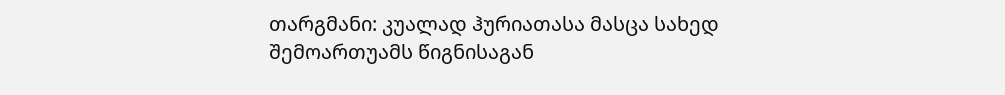თარგმანი: კუალად ჰურიათასა მასცა სახედ შემოართუამს წიგნისაგან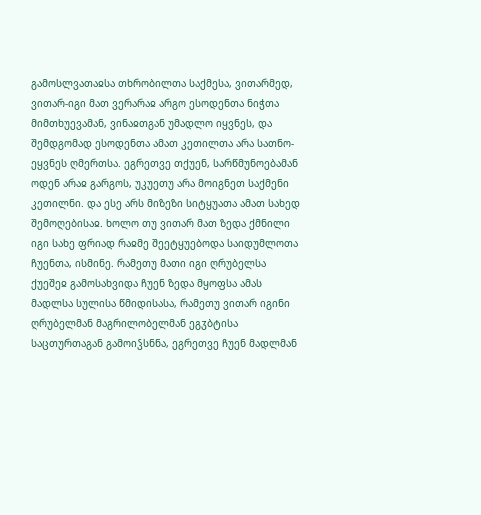გამოსლვათაჲსა თხრობილთა საქმესა, ვითარმედ, ვითარ-იგი მათ ვერარაჲ არგო ესოდენთა ნიჭთა მიმთხუევამან, ვინაჲთგან უმადლო იყვნეს, და შემდგომად ესოდენთა ამათ კეთილთა არა სათნო-ეყვნეს ღმერთსა. ეგრეთვე თქუენ, სარწმუნოებამან ოდენ არაჲ გარგოს, უკუეთუ არა მოიგნეთ საქმენი კეთილნი. და ესე არს მიზეზი სიტყუათა ამათ სახედ შემოღებისაჲ. ხოლო თუ ვითარ მათ ზედა ქმნილი იგი სახე ფრიად რაჲმე შეეტყუებოდა საიდუმლოთა ჩუენთა, ისმინე. რამეთუ მათი იგი ღრუბელსა ქუეშეჲ გამოსახვიდა ჩუენ ზედა მყოფსა ამას მადლსა სულისა წმიდისასა, რამეთუ ვითარ იგინი ღრუბელმან მაგრილობელმან ეგჳბტისა საცთურთაგან გამოიჴსნნა, ეგრეთვე ჩუენ მადლმან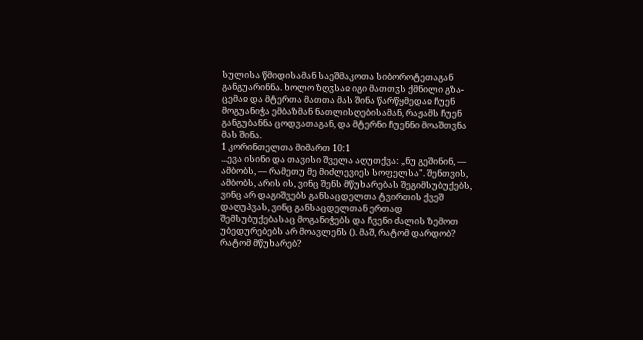სულისა წმიდისამან საეშმაკოთა სიბოროტეთაგან განგუარინნა. ხოლო ზღჳსაჲ იგი მათთჳს ქმნილი გზა-ცემაჲ და მტერთა მათთა მას შინა წარწყმედაჲ ჩუენ მოგუანიჭა ემბაზმან ნათლისღებისამან, რაჟამს ჩუენ განგუბანნა ცოდვათაგან, და მტერნი ჩუენნი მოაშთვნა მას შინა.
1 კორინთელთა მიმართ 10:1
...ევა ისინი და თავისი შველა აღუთქვა: „ნუ გეშინინ, — ამბობს, — რამეთუ მე მიძლევიეს სოფელსა". შენთვის, ამბობს, არის ის, ვინც შენს მწუხარებას შეგიმსუბუქებს, ვინც არ დაგიშვებს განსაცდელთა ტვირთის ქვეშ დაღუპვას, ვინც განსაცდელთან ერთად შემსუბუქებასაც მოგანიჭებს და ჩვენი ძალის ზემოთ უბედურებებს არ მოავლენს (). მაშ, რატომ დარდობ? რატომ მწუხარებ?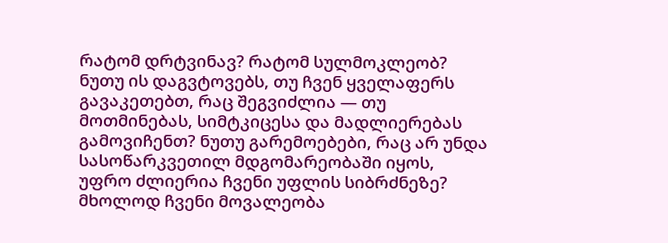რატომ დრტვინავ? რატომ სულმოკლეობ? ნუთუ ის დაგვტოვებს, თუ ჩვენ ყველაფერს გავაკეთებთ, რაც შეგვიძლია — თუ მოთმინებას, სიმტკიცესა და მადლიერებას გამოვიჩენთ? ნუთუ გარემოებები, რაც არ უნდა სასოწარკვეთილ მდგომარეობაში იყოს, უფრო ძლიერია ჩვენი უფლის სიბრძნეზე? მხოლოდ ჩვენი მოვალეობა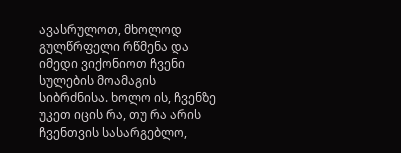ავასრულოთ, მხოლოდ გულწრფელი რწმენა და იმედი ვიქონიოთ ჩვენი სულების მოამაგის სიბრძნისა. ხოლო ის, ჩვენზე უკეთ იცის რა, თუ რა არის ჩვენთვის სასარგებლო,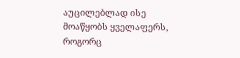აუცილებლად ისე მოაწყობს ყველაფერს, როგორც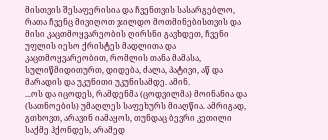მისთვის შესაფერისია და ჩვენთვის სასარგებლო, რათა ჩვენც მივიღოთ ჯილდო მოთმინებისთვის და მისი კაცთმოყვარეობის ღირსნი გავხდეთ, ჩვენი უფლის იესო ქრისტეს მადლითა და კაცთმოყვარეობით, რომლის თანა მამასა, სულიწმიდითურთ, დიდება, ძალა, პატივი, აწ და მარადის და უკუნითი უკუნისამდე. ამინ.
...ოს და იცოდეს, რამდენმა (ცოდვილმა) მოინანია და (სათნოების) უმაღლეს საფეხურს მიაღწია. ამრიგად, გთხოვთ, არავინ იამაყოს, თუნდაც ბევრი კეთილი საქმე ჰქონდეს, არამედ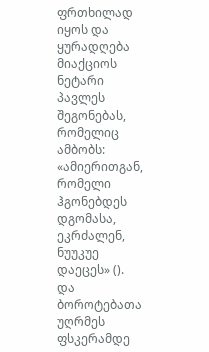ფრთხილად იყოს და ყურადღება მიაქციოს ნეტარი პავლეს შეგონებას, რომელიც ამბობს: «ამიერითგან, რომელი ჰგონებდეს დგომასა, ეკრძალენ, ნუუკუე დაეცეს» (). და ბოროტებათა უღრმეს ფსკერამდე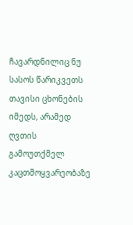ჩავარდნილიც ნუ სასოს წარიკვეთს თავისი ცხონების იმედს, არამედ ღვთის გამოუთქმელ კაცთმოყვარეობაზე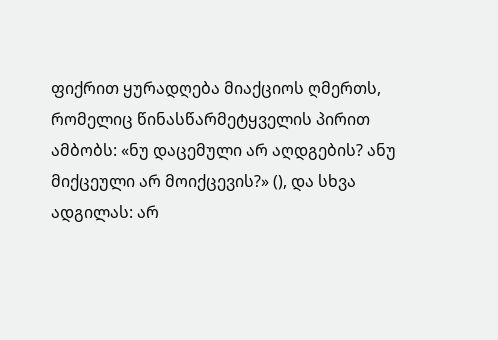ფიქრით ყურადღება მიაქციოს ღმერთს, რომელიც წინასწარმეტყველის პირით ამბობს: «ნუ დაცემული არ აღდგების? ანუ მიქცეული არ მოიქცევის?» (), და სხვა ადგილას: არ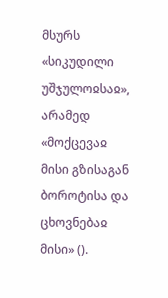მსურს «სიკუდილი უშჯულოჲსაჲ», არამედ «მოქცევაჲ მისი გზისაგან ბოროტისა და ცხოვნებაჲ მისი» ().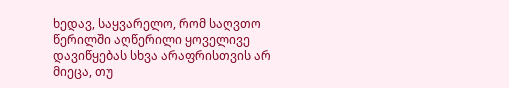ხედავ, საყვარელო, რომ საღვთო წერილში აღწერილი ყოველივე დავიწყებას სხვა არაფრისთვის არ მიეცა, თუ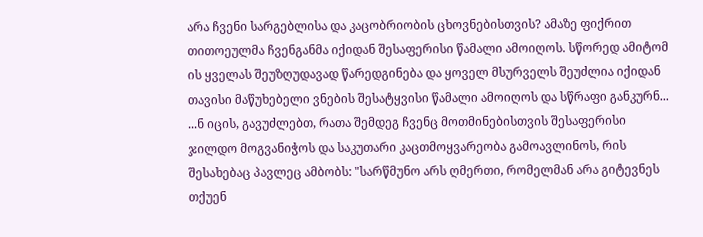არა ჩვენი სარგებლისა და კაცობრიობის ცხოვნებისთვის? ამაზე ფიქრით თითოეულმა ჩვენგანმა იქიდან შესაფერისი წამალი ამოიღოს. სწორედ ამიტომ ის ყველას შეუზღუდავად წარედგინება და ყოველ მსურველს შეუძლია იქიდან თავისი მაწუხებელი ვნების შესატყვისი წამალი ამოიღოს და სწრაფი განკურნ...
...ნ იცის, გავუძლებთ, რათა შემდეგ ჩვენც მოთმინებისთვის შესაფერისი ჯილდო მოგვანიჭოს და საკუთარი კაცთმოყვარეობა გამოავლინოს, რის შესახებაც პავლეც ამბობს: "სარწმუნო არს ღმერთი, რომელმან არა გიტევნეს თქუენ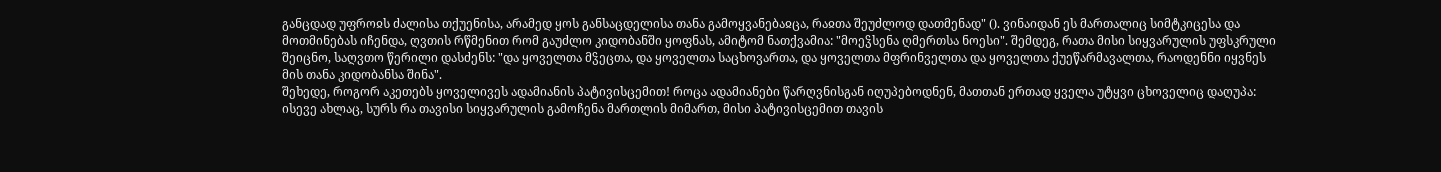განცდად უფროჲს ძალისა თქუენისა, არამედ ყოს განსაცდელისა თანა გამოყვანებაჲცა, რაჲთა შეუძლოდ დათმენად" (). ვინაიდან ეს მართალიც სიმტკიცესა და მოთმინებას იჩენდა, ღვთის რწმენით რომ გაუძლო კიდობანში ყოფნას, ამიტომ ნათქვამია: "მოეჴსენა ღმერთსა ნოესი". შემდეგ, რათა მისი სიყვარულის უფსკრული შეიცნო, საღვთო წერილი დასძენს: "და ყოველთა მჴეცთა, და ყოველთა საცხოვართა, და ყოველთა მფრინველთა და ყოველთა ქუეწარმავალთა, რაოდენნი იყვნეს მის თანა კიდობანსა შინა".
შეხედე, როგორ აკეთებს ყოველივეს ადამიანის პატივისცემით! როცა ადამიანები წარღვნისგან იღუპებოდნენ, მათთან ერთად ყველა უტყვი ცხოველიც დაღუპა: ისევე ახლაც, სურს რა თავისი სიყვარულის გამოჩენა მართლის მიმართ, მისი პატივისცემით თავის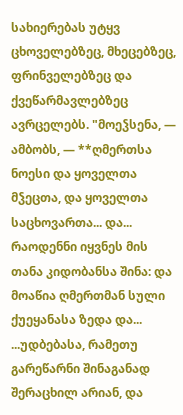სახიერებას უტყვ ცხოველებზეც, მხეცებზეც, ფრინველებზეც და ქვეწარმავლებზეც ავრცელებს. "მოეჴსენა, — ამბობს, — **ღმერთსა ნოესი და ყოველთა მჴეცთა, და ყოველთა საცხოვართა... და... რაოდენნი იყვნეს მის თანა კიდობანსა შინა: და მოაწია ღმერთმან სული ქუეყანასა ზედა და...
...უდბებასა, რამეთუ გარეწარნი შინაგანად შერაცხილ არიან, და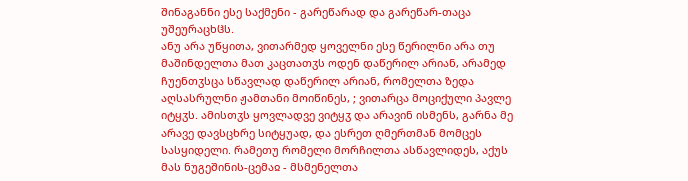შინაგანნი ესე საქმენი - გარეწარად და გარეწარ-თაცა უშეურაცხჱს.
ანუ არა უწყითა, ვითარმედ ყოველნი ესე წერილნი არა თუ მაშინდელთა მათ კაცთათჳს ოდენ დაწერილ არიან, არამედ ჩუენთჳსცა სწავლად დაწერილ არიან, რომელთა ზედა აღსასრულნი ჟამთანი მოიწინეს, ; ვითარცა მოციქული პავლე იტყჳს. ამისთჳს ყოვლადვე ვიტყჳ და არავინ ისმენს, გარნა მე არავე დავსცხრე სიტყუად, და ესრეთ ღმერთმან მომცეს სასყიდელი. რამეთუ რომელი მორჩილთა ასწავლიდეს, აქუს მას ნუგეშინის-ცემაჲ - მსმენელთა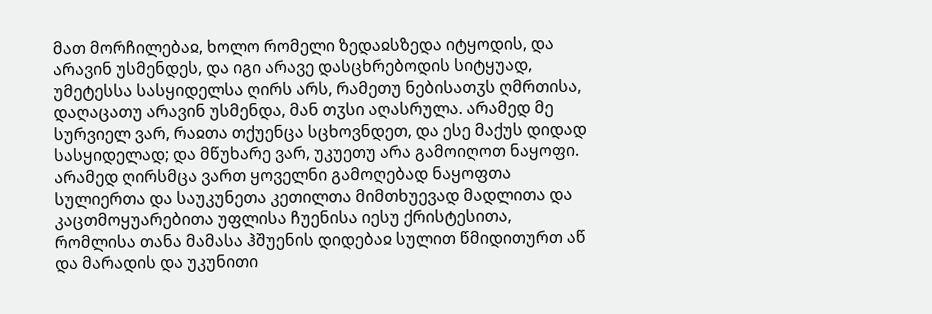მათ მორჩილებაჲ, ხოლო რომელი ზედაჲსზედა იტყოდის, და არავინ უსმენდეს, და იგი არავე დასცხრებოდის სიტყუად, უმეტესსა სასყიდელსა ღირს არს, რამეთუ ნებისათჳს ღმრთისა, დაღაცათუ არავინ უსმენდა, მან თჳსი აღასრულა. არამედ მე სურვიელ ვარ, რაჲთა თქუენცა სცხოვნდეთ, და ესე მაქუს დიდად სასყიდელად; და მწუხარე ვარ, უკუეთუ არა გამოიღოთ ნაყოფი. არამედ ღირსმცა ვართ ყოველნი გამოღებად ნაყოფთა სულიერთა და საუკუნეთა კეთილთა მიმთხუევად მადლითა და კაცთმოყუარებითა უფლისა ჩუენისა იესუ ქრისტესითა, რომლისა თანა მამასა ჰშუენის დიდებაჲ სულით წმიდითურთ აწ და მარადის და უკუნითი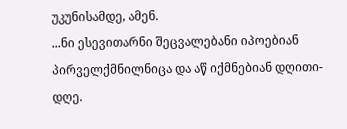უკუნისამდე, ამენ.
...ნი ესევითარნი შეცვალებანი იპოებიან პირველქმნილნიცა და აწ იქმნებიან დღითი-დღე.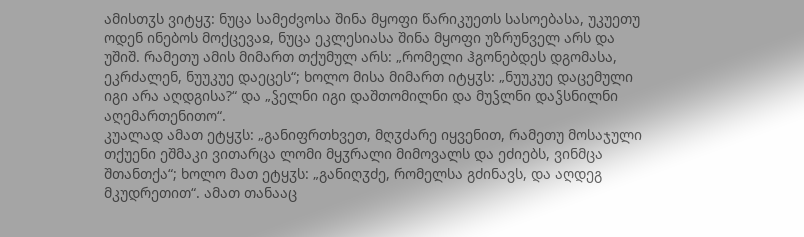ამისთჳს ვიტყჳ: ნუცა სამეძვოსა შინა მყოფი წარიკუეთს სასოებასა, უკუეთუ ოდენ ინებოს მოქცევაჲ, ნუცა ეკლესიასა შინა მყოფი უზრუნველ არს და უშიშ. რამეთუ ამის მიმართ თქუმულ არს: „რომელი ჰგონებდეს დგომასა, ეკრძალენ, ნუუკუე დაეცეს“; ხოლო მისა მიმართ იტყჳს: „ნუუკუე დაცემული იგი არა აღდგისა?“ და „ჴელნი იგი დაშთომილნი და მუჴლნი დაჴსნილნი აღემართენითო“.
კუალად ამათ ეტყჳს: „განიფრთხვეთ, მღჳძარე იყვენით, რამეთუ მოსაჯული თქუენი ეშმაკი ვითარცა ლომი მყჳრალი მიმოვალს და ეძიებს, ვინმცა შთანთქა“; ხოლო მათ ეტყჳს: „განიღჳძე, რომელსა გძინავს, და აღდეგ მკუდრეთით“. ამათ თანააც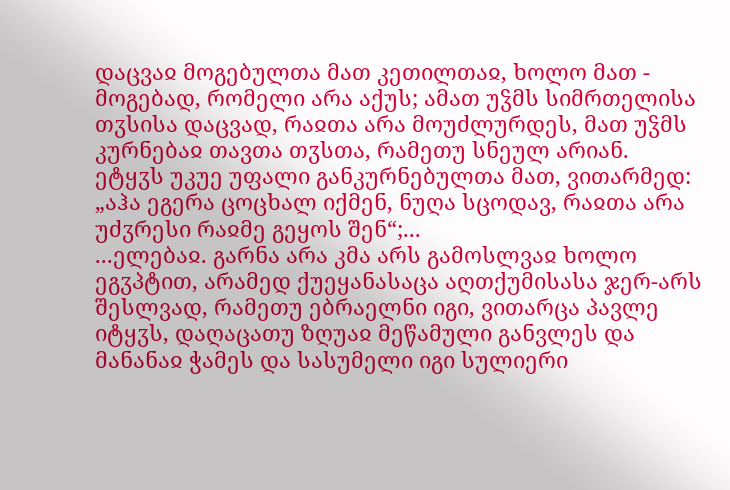დაცვაჲ მოგებულთა მათ კეთილთაჲ, ხოლო მათ - მოგებად, რომელი არა აქუს; ამათ უჴმს სიმრთელისა თჳსისა დაცვად, რაჲთა არა მოუძლურდეს, მათ უჴმს კურნებაჲ თავთა თჳსთა, რამეთუ სნეულ არიან.
ეტყჳს უკუე უფალი განკურნებულთა მათ, ვითარმედ: „აჰა ეგერა ცოცხალ იქმენ, ნუღა სცოდავ, რაჲთა არა უძჳრესი რაჲმე გეყოს შენ“;...
...ელებაჲ. გარნა არა კმა არს გამოსლვაჲ ხოლო ეგჳპტით, არამედ ქუეყანასაცა აღთქუმისასა ჯერ-არს შესლვად, რამეთუ ებრაელნი იგი, ვითარცა პავლე იტყჳს, დაღაცათუ ზღუაჲ მეწამული განვლეს და მანანაჲ ჭამეს და სასუმელი იგი სულიერი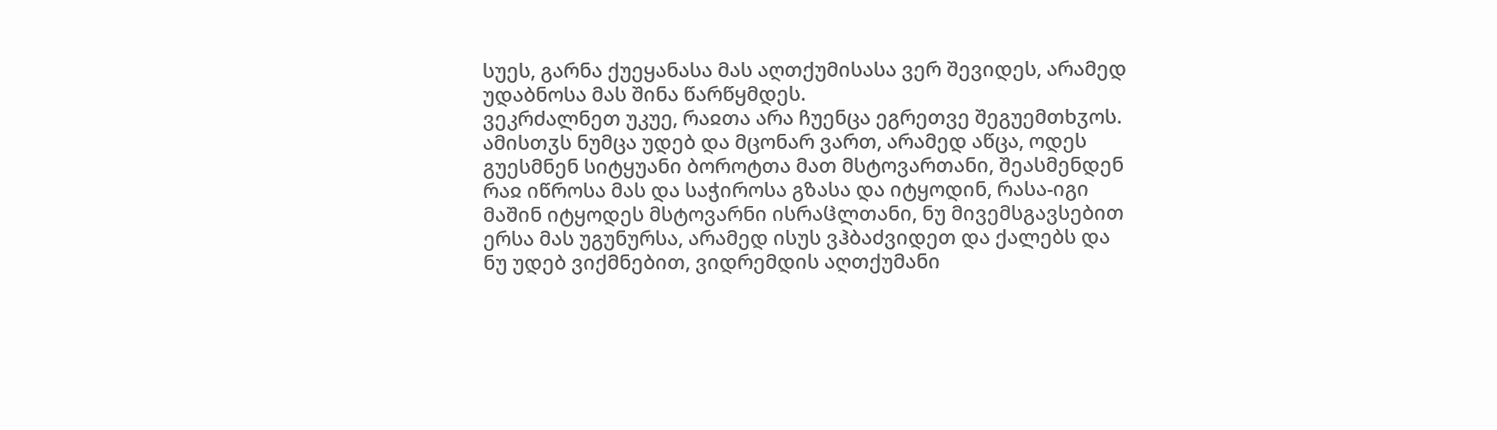სუეს, გარნა ქუეყანასა მას აღთქუმისასა ვერ შევიდეს, არამედ უდაბნოსა მას შინა წარწყმდეს.
ვეკრძალნეთ უკუე, რაჲთა არა ჩუენცა ეგრეთვე შეგუემთხჳოს. ამისთჳს ნუმცა უდებ და მცონარ ვართ, არამედ აწცა, ოდეს გუესმნენ სიტყუანი ბოროტთა მათ მსტოვართანი, შეასმენდენ რაჲ იწროსა მას და საჭიროსა გზასა და იტყოდინ, რასა-იგი მაშინ იტყოდეს მსტოვარნი ისრაჱლთანი, ნუ მივემსგავსებით ერსა მას უგუნურსა, არამედ ისუს ვჰბაძვიდეთ და ქალებს და ნუ უდებ ვიქმნებით, ვიდრემდის აღთქუმანი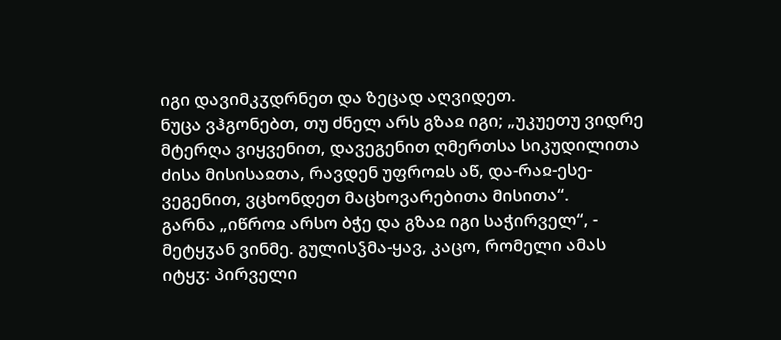იგი დავიმკჳდრნეთ და ზეცად აღვიდეთ.
ნუცა ვჰგონებთ, თუ ძნელ არს გზაჲ იგი; „უკუეთუ ვიდრე მტერღა ვიყვენით, დავეგენით ღმერთსა სიკუდილითა ძისა მისისაჲთა, რავდენ უფროჲს აწ, და-რაჲ-ესე-ვეგენით, ვცხონდეთ მაცხოვარებითა მისითა“.
გარნა „იწროჲ არსო ბჭე და გზაჲ იგი საჭირველ“, - მეტყჳან ვინმე. გულისჴმა-ყავ, კაცო, რომელი ამას იტყჳ: პირველი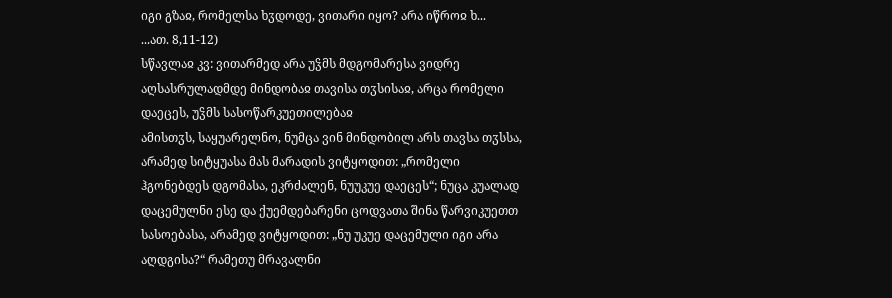იგი გზაჲ, რომელსა ხჳდოდე, ვითარი იყო? არა იწროჲ ხ...
...ათ. 8,11-12)
სწავლაჲ კვ: ვითარმედ არა უჴმს მდგომარესა ვიდრე აღსასრულადმდე მინდობაჲ თავისა თჳსისაჲ, არცა რომელი დაეცეს, უჴმს სასოწარკუეთილებაჲ
ამისთჳს, საყუარელნო, ნუმცა ვინ მინდობილ არს თავსა თჳსსა, არამედ სიტყუასა მას მარადის ვიტყოდით: „რომელი ჰგონებდეს დგომასა, ეკრძალენ, ნუუკუე დაეცეს“; ნუცა კუალად დაცემულნი ესე და ქუემდებარენი ცოდვათა შინა წარვიკუეთთ სასოებასა, არამედ ვიტყოდით: „ნუ უკუე დაცემული იგი არა აღდგისა?“ რამეთუ მრავალნი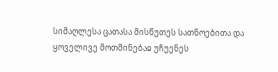სიმაღლესა ცათასა მისწუთეს სათნოებითა და ყოველივე მოთმინებაჲ უჩუენეს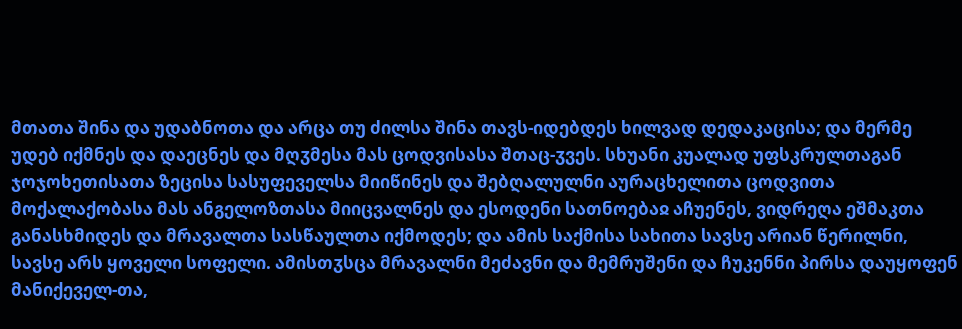მთათა შინა და უდაბნოთა და არცა თუ ძილსა შინა თავს-იდებდეს ხილვად დედაკაცისა; და მერმე უდებ იქმნეს და დაეცნეს და მღჳმესა მას ცოდვისასა შთაც-ჳვეს. სხუანი კუალად უფსკრულთაგან ჯოჯოხეთისათა ზეცისა სასუფეველსა მიიწინეს და შებღალულნი აურაცხელითა ცოდვითა მოქალაქობასა მას ანგელოზთასა მიიცვალნეს და ესოდენი სათნოებაჲ აჩუენეს, ვიდრეღა ეშმაკთა განასხმიდეს და მრავალთა სასწაულთა იქმოდეს; და ამის საქმისა სახითა სავსე არიან წერილნი, სავსე არს ყოველი სოფელი. ამისთჳსცა მრავალნი მეძავნი და მემრუშენი და ჩუკენნი პირსა დაუყოფენ მანიქეველ-თა,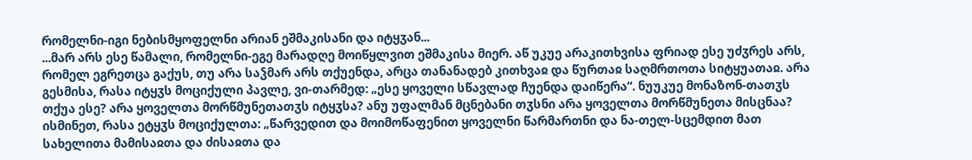რომელნი-იგი ნებისმყოფელნი არიან ეშმაკისანი და იტყჳან...
...მარ არს ესე წამალი, რომელნი-ეგე მარადღე მოიწყლვით ეშმაკისა მიერ. აწ უკუე არაკითხვისა ფრიად ესე უძჳრეს არს, რომელ ეგრეთცა გაქუს, თუ არა საჴმარ არს თქუენდა, არცა თანანადებ კითხვაჲ და წურთაჲ საღმრთოთა სიტყუათაჲ. არა გესმისა, რასა იტყჳს მოციქული პავლე, ვი-თარმედ: „ესე ყოველი სწავლად ჩუენდა დაიწერა“. ნუუკუე მონაზონ-თათჳს თქუა ესე? არა ყოველთა მორწმუნეთათჳს იტყჳსა? ანუ უფალმან მცნებანი თჳსნი არა ყოველთა მორწმუნეთა მისცნაა? ისმინეთ, რასა ეტყჳს მოციქულთა: „წარვედით და მოიმოწაფენით ყოველნი წარმართნი და ნა-თელ-სცემდით მათ სახელითა მამისაჲთა და ძისაჲთა და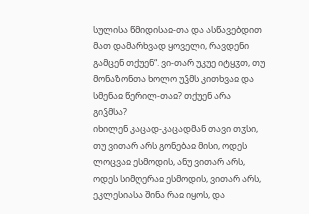სულისა წმიდისაჲ-თა და ასწავებდით მათ დამარხვად ყოველი, რავდენი გამცენ თქუენ“. ვი-თარ უკუე იტყჳთ, თუ მონაზონთა ხოლო უჴმს კითხვაჲ და სმენაჲ წერილ-თაჲ? თქუენ არა გიჴმსა?
იხილენ კაცად-კაცადმან თავი თჳსი, თუ ვითარ არს გონებაჲ მისი, ოდეს ლოცვაჲ ესმოდის, ანუ ვითარ არს, ოდეს სიმღერაჲ ესმოდის, ვითარ არს, ეკლესიასა შინა რაჲ იყოს, და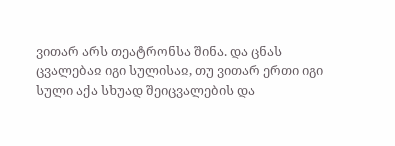ვითარ არს თეატრონსა შინა. და ცნას ცვალებაჲ იგი სულისაჲ, თუ ვითარ ერთი იგი სული აქა სხუად შეიცვალების და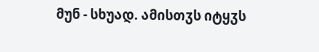მუნ - სხუად. ამისთჳს იტყჳს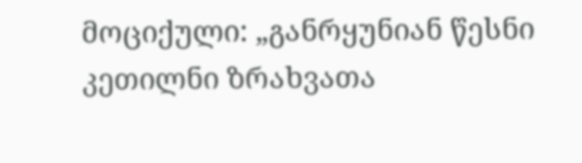მოციქული: „განრყუნიან წესნი კეთილნი ზრახვათა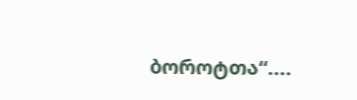ბოროტთა“....